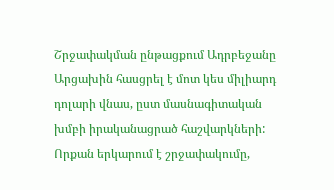Շրջափակման ընթացքում Ադրբեջանը Արցախին հասցրել է մոտ կես միլիարդ դոլարի վնաս, ըստ մասնագիտական խմբի իրականացրած հաշվարկների: Որքան երկարում է շրջափակումը,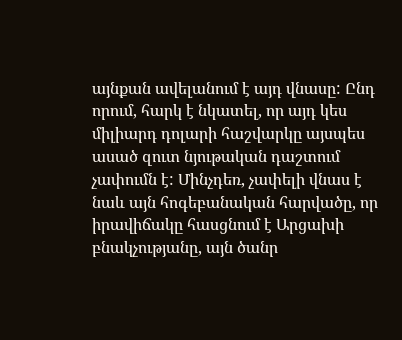այնքան ավելանում է այդ վնասը: Ընդ որում, հարկ է նկատել, որ այդ կես միլիարդ դոլարի հաշվարկը այսպես ասած զուտ նյութական դաշտում չափումն է: Մինչդեռ, չափելի վնաս է նաև այն հոգեբանական հարվածը, որ իրավիճակը հասցնում է Արցախի բնակչությանը, այն ծանր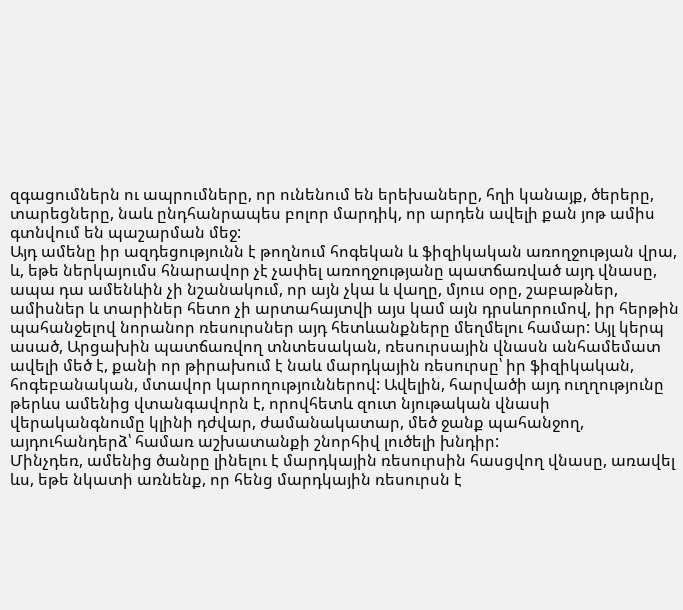զգացումներն ու ապրումները, որ ունենում են երեխաները, հղի կանայք, ծերերը, տարեցները, նաև ընդհանրապես բոլոր մարդիկ, որ արդեն ավելի քան յոթ ամիս գտնվում են պաշարման մեջ:
Այդ ամենը իր ազդեցությունն է թողնում հոգեկան և ֆիզիկական առողջության վրա, և, եթե ներկայումս հնարավոր չէ չափել առողջությանը պատճառված այդ վնասը, ապա դա ամենևին չի նշանակում, որ այն չկա և վաղը, մյուս օրը, շաբաթներ, ամիսներ և տարիներ հետո չի արտահայտվի այս կամ այն դրսևորումով, իր հերթին պահանջելով նորանոր ռեսուրսներ այդ հետևանքները մեղմելու համար: Այլ կերպ ասած, Արցախին պատճառվող տնտեսական, ռեսուրսային վնասն անհամեմատ ավելի մեծ է, քանի որ թիրախում է նաև մարդկային ռեսուրսը՝ իր ֆիզիկական, հոգեբանական, մտավոր կարողություններով: Ավելին, հարվածի այդ ուղղությունը թերևս ամենից վտանգավորն է, որովհետև զուտ նյութական վնասի վերականգնումը կլինի դժվար, ժամանակատար, մեծ ջանք պահանջող, այդուհանդերձ՝ համառ աշխատանքի շնորհիվ լուծելի խնդիր:
Մինչդեռ, ամենից ծանրը լինելու է մարդկային ռեսուրսին հասցվող վնասը, առավել ևս, եթե նկատի առնենք, որ հենց մարդկային ռեսուրսն է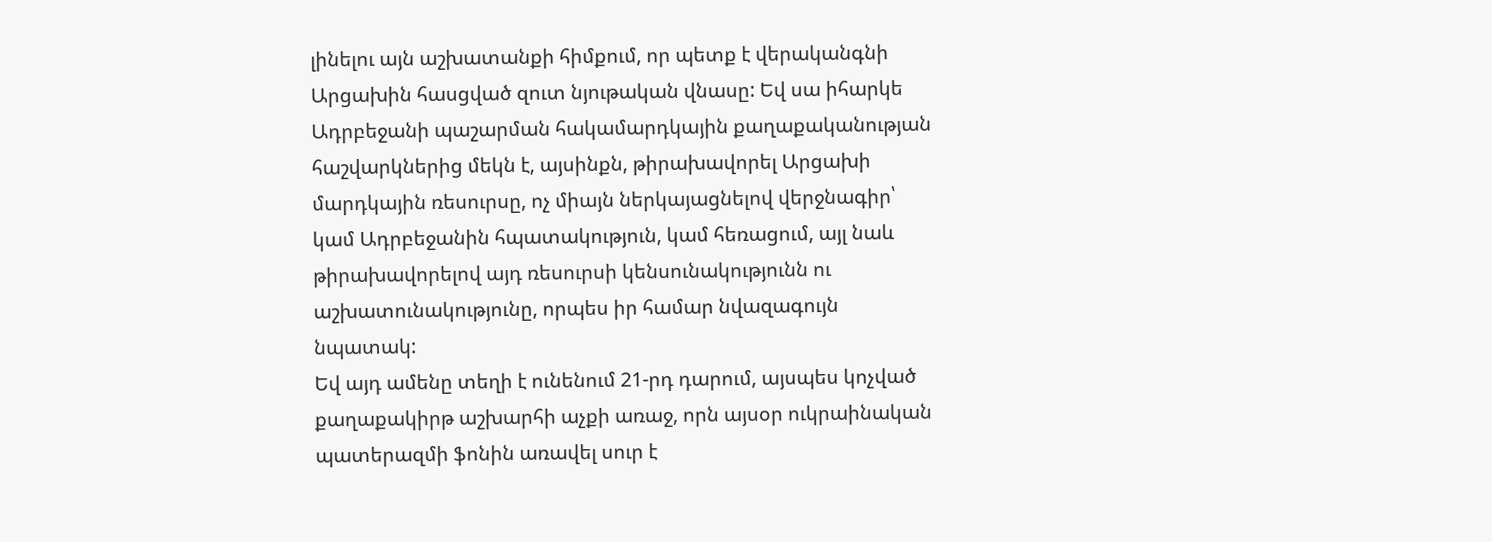լինելու այն աշխատանքի հիմքում, որ պետք է վերականգնի Արցախին հասցված զուտ նյութական վնասը: Եվ սա իհարկե Ադրբեջանի պաշարման հակամարդկային քաղաքականության հաշվարկներից մեկն է, այսինքն, թիրախավորել Արցախի մարդկային ռեսուրսը, ոչ միայն ներկայացնելով վերջնագիր՝ կամ Ադրբեջանին հպատակություն, կամ հեռացում, այլ նաև թիրախավորելով այդ ռեսուրսի կենսունակությունն ու աշխատունակությունը, որպես իր համար նվազագույն նպատակ:
Եվ այդ ամենը տեղի է ունենում 21-րդ դարում, այսպես կոչված քաղաքակիրթ աշխարհի աչքի առաջ, որն այսօր ուկրաինական պատերազմի ֆոնին առավել սուր է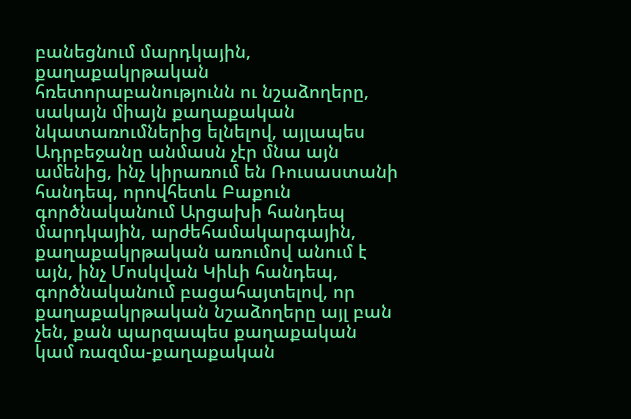բանեցնում մարդկային, քաղաքակրթական հռետորաբանությունն ու նշաձողերը, սակայն միայն քաղաքական նկատառումներից ելնելով, այլապես Ադրբեջանը անմասն չէր մնա այն ամենից, ինչ կիրառում են Ռուսաստանի հանդեպ, որովհետև Բաքուն գործնականում Արցախի հանդեպ մարդկային, արժեհամակարգային, քաղաքակրթական առումով անում է այն, ինչ Մոսկվան Կիևի հանդեպ, գործնականում բացահայտելով, որ քաղաքակրթական նշաձողերը այլ բան չեն, քան պարզապես քաղաքական կամ ռազմա-քաղաքական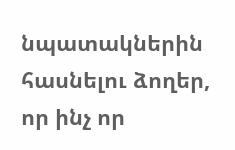նպատակներին հասնելու ձողեր, որ ինչ որ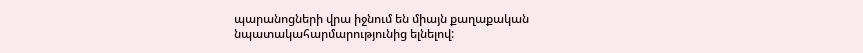պարանոցների վրա իջնում են միայն քաղաքական նպատակահարմարությունից ելնելով: